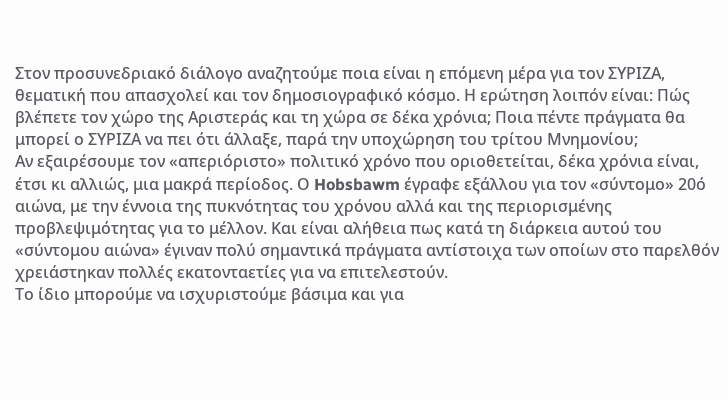Στον προσυνεδριακό διάλογο αναζητούμε ποια είναι η επόμενη μέρα για τον ΣΥΡΙΖΑ, θεματική που απασχολεί και τον δημοσιογραφικό κόσμο. Η ερώτηση λοιπόν είναι: Πώς βλέπετε τον χώρο της Αριστεράς και τη χώρα σε δέκα χρόνια; Ποια πέντε πράγματα θα μπορεί ο ΣΥΡΙΖΑ να πει ότι άλλαξε, παρά την υποχώρηση του τρίτου Μνημονίου;
Αν εξαιρέσουμε τον «απεριόριστο» πολιτικό χρόνο που οριοθετείται, δέκα χρόνια είναι, έτσι κι αλλιώς, μια μακρά περίοδος. Ο Hobsbawm έγραφε εξάλλου για τον «σύντομο» 20ό αιώνα, με την έννοια της πυκνότητας του χρόνου αλλά και της περιορισμένης προβλεψιμότητας για το μέλλον. Και είναι αλήθεια πως κατά τη διάρκεια αυτού του «σύντομου αιώνα» έγιναν πολύ σημαντικά πράγματα αντίστοιχα των οποίων στο παρελθόν χρειάστηκαν πολλές εκατονταετίες για να επιτελεστούν.
Το ίδιο μπορούμε να ισχυριστούμε βάσιμα και για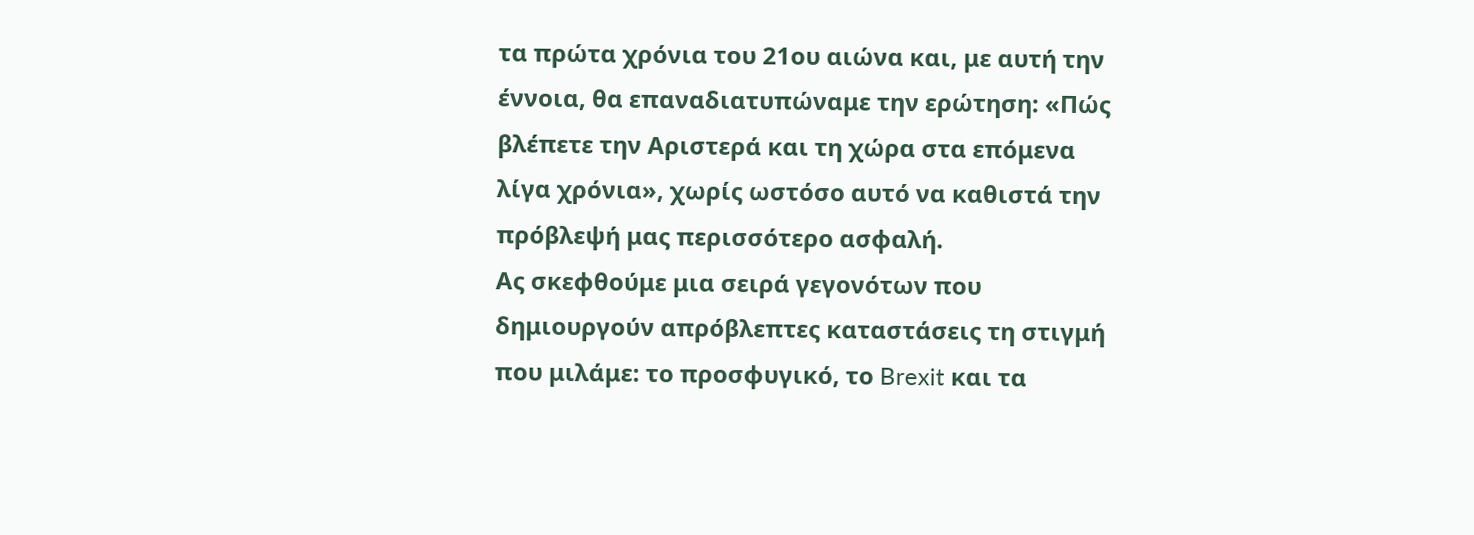τα πρώτα χρόνια του 21ου αιώνα και, με αυτή την έννοια, θα επαναδιατυπώναμε την ερώτηση: «Πώς βλέπετε την Αριστερά και τη χώρα στα επόμενα λίγα χρόνια», χωρίς ωστόσο αυτό να καθιστά την πρόβλεψή μας περισσότερο ασφαλή.
Ας σκεφθούμε μια σειρά γεγονότων που δημιουργούν απρόβλεπτες καταστάσεις τη στιγμή που μιλάμε: το προσφυγικό, το Brexit και τα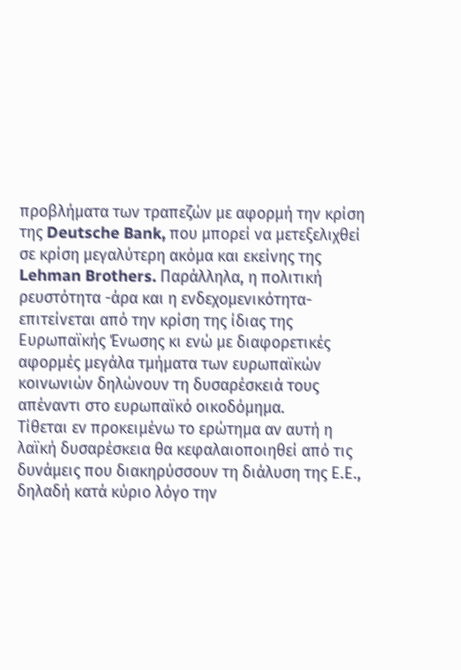προβλήματα των τραπεζών με αφορμή την κρίση της Deutsche Bank, που μπορεί να μετεξελιχθεί σε κρίση μεγαλύτερη ακόμα και εκείνης της Lehman Brothers. Παράλληλα, η πολιτική ρευστότητα -άρα και η ενδεχομενικότητα- επιτείνεται από την κρίση της ίδιας της Ευρωπαϊκής Ένωσης κι ενώ με διαφορετικές αφορμές μεγάλα τμήματα των ευρωπαϊκών κοινωνιών δηλώνουν τη δυσαρέσκειά τους απέναντι στο ευρωπαϊκό οικοδόμημα.
Τίθεται εν προκειμένω το ερώτημα αν αυτή η λαϊκή δυσαρέσκεια θα κεφαλαιοποιηθεί από τις δυνάμεις που διακηρύσσουν τη διάλυση της Ε.Ε., δηλαδή κατά κύριο λόγο την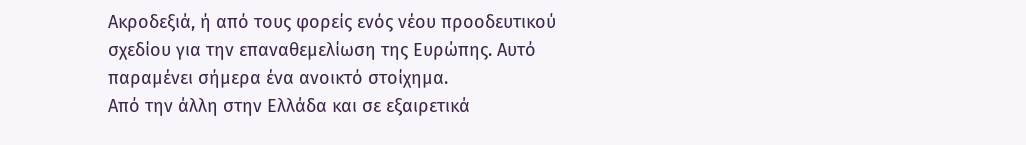Ακροδεξιά, ή από τους φορείς ενός νέου προοδευτικού σχεδίου για την επαναθεμελίωση της Ευρώπης. Αυτό παραμένει σήμερα ένα ανοικτό στοίχημα.
Από την άλλη στην Ελλάδα και σε εξαιρετικά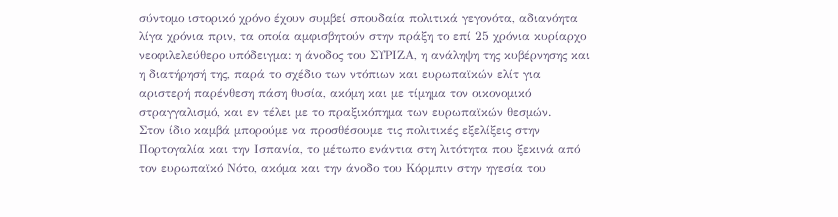σύντομο ιστορικό χρόνο έχουν συμβεί σπουδαία πολιτικά γεγονότα, αδιανόητα λίγα χρόνια πριν, τα οποία αμφισβητούν στην πράξη το επί 25 χρόνια κυρίαρχο νεοφιλελεύθερο υπόδειγμα: η άνοδος του ΣΥΡΙΖΑ, η ανάληψη της κυβέρνησης και η διατήρησή της, παρά το σχέδιο των ντόπιων και ευρωπαϊκών ελίτ για αριστερή παρένθεση πάση θυσία, ακόμη και με τίμημα τον οικονομικό στραγγαλισμό, και εν τέλει με το πραξικόπημα των ευρωπαϊκών θεσμών.
Στον ίδιο καμβά μπορούμε να προσθέσουμε τις πολιτικές εξελίξεις στην Πορτογαλία και την Ισπανία, το μέτωπο ενάντια στη λιτότητα που ξεκινά από τον ευρωπαϊκό Νότο, ακόμα και την άνοδο του Κόρμπιν στην ηγεσία του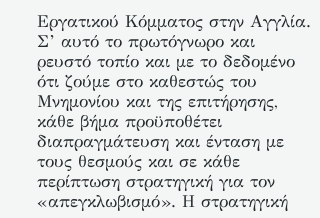Εργατικού Κόμματος στην Αγγλία.
Σ’ αυτό το πρωτόγνωρο και ρευστό τοπίο και με το δεδομένο ότι ζούμε στο καθεστώς του Μνημονίου και της επιτήρησης, κάθε βήμα προϋποθέτει διαπραγμάτευση και ένταση με τους θεσμούς και σε κάθε περίπτωση στρατηγική για τον «απεγκλωβισμό». Η στρατηγική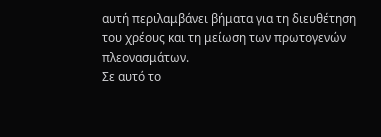αυτή περιλαμβάνει βήματα για τη διευθέτηση του χρέους και τη μείωση των πρωτογενών πλεονασμάτων.
Σε αυτό το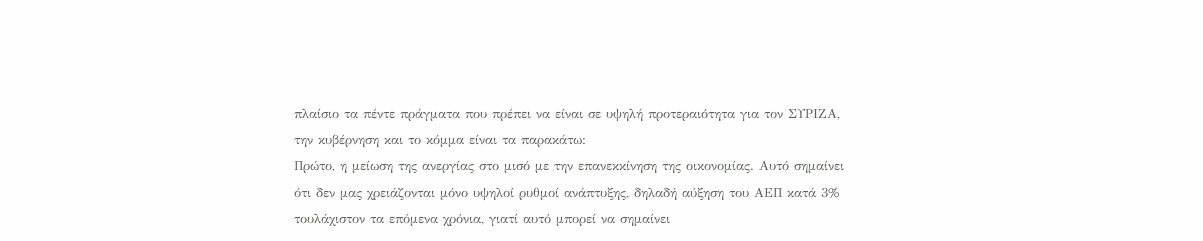πλαίσιο τα πέντε πράγματα που πρέπει να είναι σε υψηλή προτεραιότητα για τον ΣΥΡΙΖΑ, την κυβέρνηση και το κόμμα είναι τα παρακάτω:
Πρώτο, η μείωση της ανεργίας στο μισό με την επανεκκίνηση της οικονομίας. Αυτό σημαίνει ότι δεν μας χρειάζονται μόνο υψηλοί ρυθμοί ανάπτυξης, δηλαδή αύξηση του ΑΕΠ κατά 3% τουλάχιστον τα επόμενα χρόνια, γιατί αυτό μπορεί να σημαίνει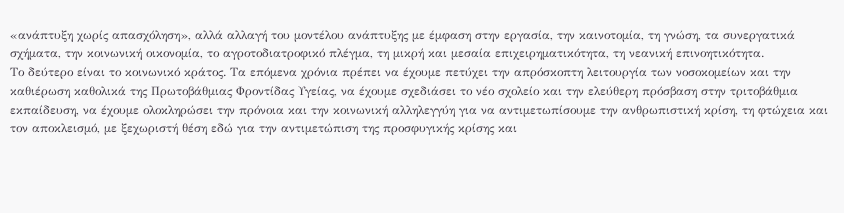«ανάπτυξη χωρίς απασχόληση», αλλά αλλαγή του μοντέλου ανάπτυξης με έμφαση στην εργασία, την καινοτομία, τη γνώση, τα συνεργατικά σχήματα, την κοινωνική οικονομία, το αγροτοδιατροφικό πλέγμα, τη μικρή και μεσαία επιχειρηματικότητα, τη νεανική επινοητικότητα.
Το δεύτερο είναι το κοινωνικό κράτος. Τα επόμενα χρόνια πρέπει να έχουμε πετύχει την απρόσκοπτη λειτουργία των νοσοκομείων και την καθιέρωση καθολικά της Πρωτοβάθμιας Φροντίδας Υγείας, να έχουμε σχεδιάσει το νέο σχολείο και την ελεύθερη πρόσβαση στην τριτοβάθμια εκπαίδευση, να έχουμε ολοκληρώσει την πρόνοια και την κοινωνική αλληλεγγύη για να αντιμετωπίσουμε την ανθρωπιστική κρίση, τη φτώχεια και τον αποκλεισμό, με ξεχωριστή θέση εδώ για την αντιμετώπιση της προσφυγικής κρίσης και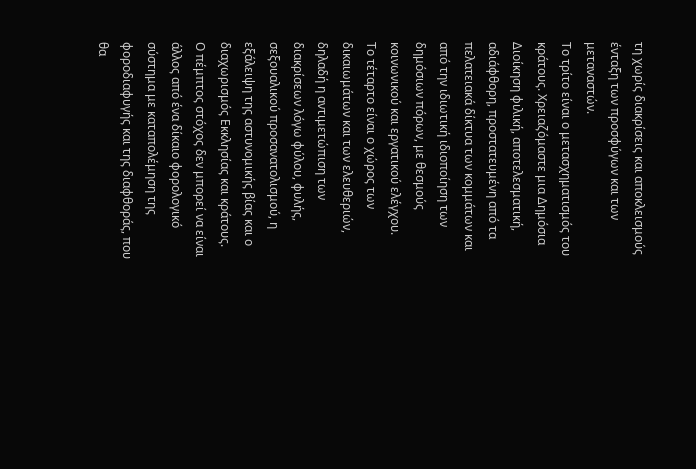τη χωρίς διακρίσεις και αποκλεισμούς ένταξη των προσφύγων και των μεταναστών.
Το τρίτο είναι ο μετασχηματισμός του κράτους. Χρειαζόμαστε μια Δημόσια Διοίκηση φιλική, αποτελεσματική, αδιάφθορη, προστατευμένη από τα πελατειακά δίκτυα των κομμάτων και από την ιδιωτική ιδιοποίηση των δημόσιων πόρων, με θεσμούς κοινωνικού και εργατικού ελέγχου.
Το τέταρτο είναι ο χώρος των δικαιωμάτων και των ελευθεριών, δηλαδή η αντιμετώπιση των διακρίσεων λόγω φύλου, φυλής, σεξουαλικού προσανατολισμού, η εξάλειψη της αστυνομικής βίας και ο διαχωρισμός Εκκλησίας και κράτους.
Ο πέμπτος στόχος δεν μπορεί να είναι άλλος από ένα δίκαιο φορολογικό σύστημα με καταπολέμηση της φοροδιαφυγής και της διαφθοράς, που θα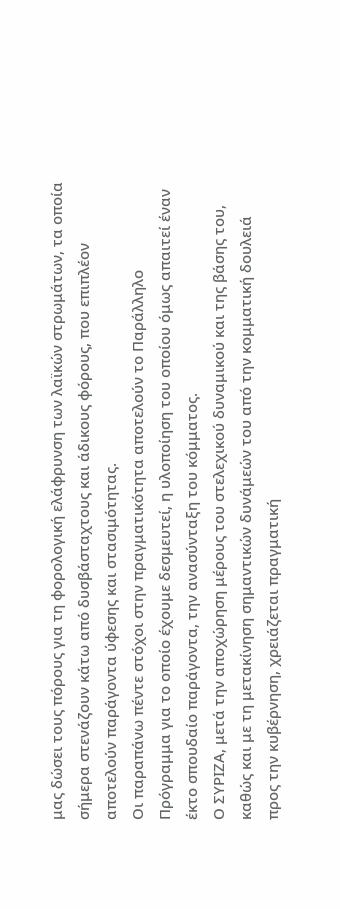μας δώσει τους πόρους για τη φορολογική ελάφρυνση των λαϊκών στρωμάτων, τα οποία σήμερα στενάζουν κάτω από δυσβάσταχτους και άδικους φόρους, που επιπλέον αποτελούν παράγοντα ύφεσης και στασιμότητας.
Οι παραπάνω πέντε στόχοι στην πραγματικότητα αποτελούν το Παράλληλο Πρόγραμμα για το οποίο έχουμε δεσμευτεί, η υλοποίηση του οποίου όμως απαιτεί έναν έκτο σπουδαίο παράγοντα, την ανασύνταξη του κόμματος.
Ο ΣΥΡΙΖΑ, μετά την αποχώρηση μέρους του στελεχικού δυναμικού και της βάσης του, καθώς και με τη μετακίνηση σημαντικών δυνάμεών του από την κομματική δουλειά προς την κυβέρνηση, χρειάζεται πραγματική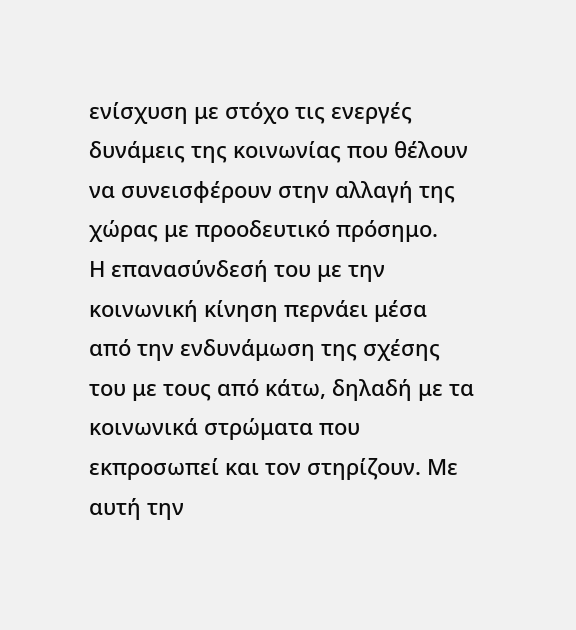ενίσχυση με στόχο τις ενεργές δυνάμεις της κοινωνίας που θέλουν να συνεισφέρουν στην αλλαγή της χώρας με προοδευτικό πρόσημο.
Η επανασύνδεσή του με την κοινωνική κίνηση περνάει μέσα από την ενδυνάμωση της σχέσης του με τους από κάτω, δηλαδή με τα κοινωνικά στρώματα που εκπροσωπεί και τον στηρίζουν. Με αυτή την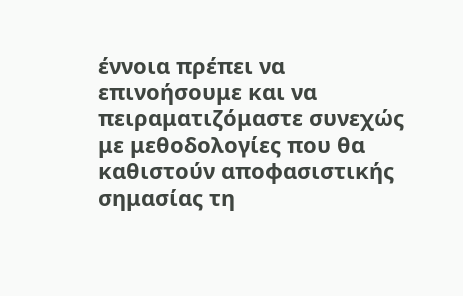έννοια πρέπει να επινοήσουμε και να πειραματιζόμαστε συνεχώς με μεθοδολογίες που θα καθιστούν αποφασιστικής σημασίας τη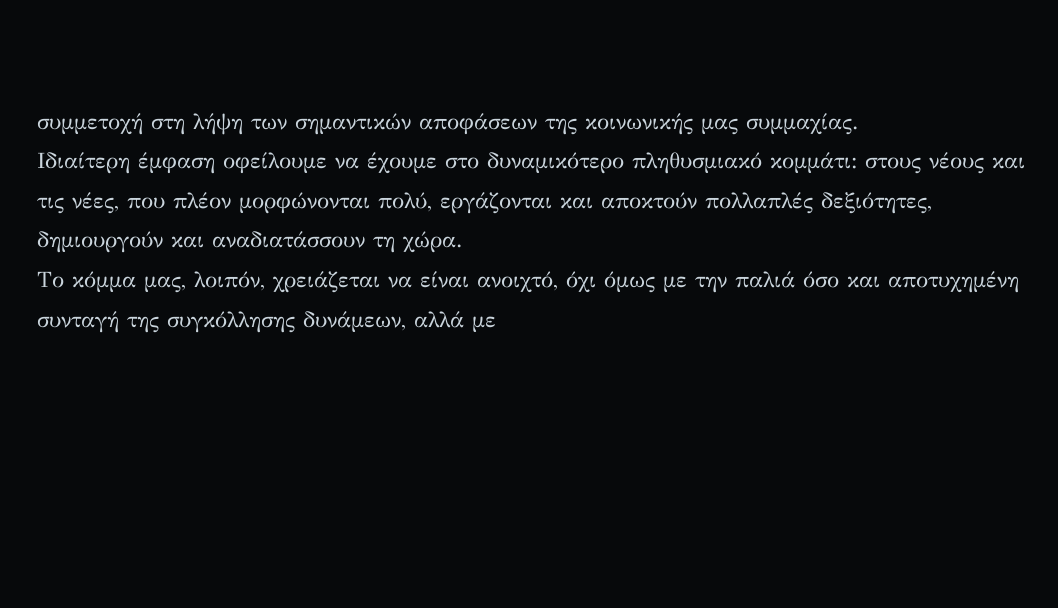συμμετοχή στη λήψη των σημαντικών αποφάσεων της κοινωνικής μας συμμαχίας.
Ιδιαίτερη έμφαση οφείλουμε να έχουμε στο δυναμικότερο πληθυσμιακό κομμάτι: στους νέους και τις νέες, που πλέον μορφώνονται πολύ, εργάζονται και αποκτούν πολλαπλές δεξιότητες, δημιουργούν και αναδιατάσσουν τη χώρα.
Το κόμμα μας, λοιπόν, χρειάζεται να είναι ανοιχτό, όχι όμως με την παλιά όσο και αποτυχημένη συνταγή της συγκόλλησης δυνάμεων, αλλά με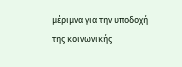μέριμνα για την υποδοχή της κοινωνικής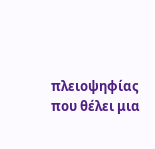πλειοψηφίας που θέλει μια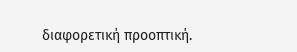διαφορετική προοπτική.